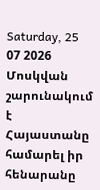Saturday, 25 07 2026
Մոսկվան շարունակում է Հայաստանը համարել իր հենարանը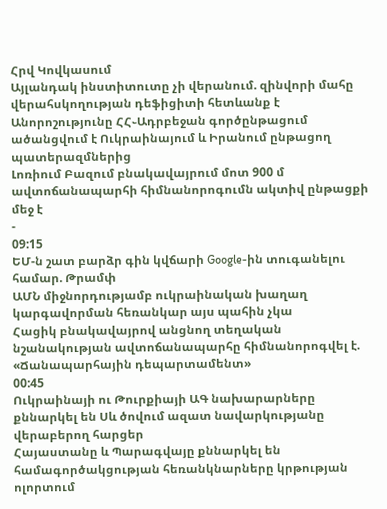Հրվ Կովկասում
Այլանդակ ինստիտուտը չի վերանում. զինվորի մահը վերահսկողության դեֆիցիտի հետևանք է
Անորոշությունը ՀՀ֊Ադրբեջան գործընթացում ածանցվում է Ուկրաինայում և Իրանում ընթացող պատերազմներից
Լոռիում Բազում բնակավայրում մոտ 900 մ ավտոճանապարհի հիմնանորոգումն ակտիվ ընթացքի մեջ է
-
09:15
ԵՄ-ն շատ բարձր գին կվճարի Google-ին տուգանելու համար. Թրամփ
ԱՄՆ միջնորդությամբ ուկրաինական խաղաղ կարգավորման հեռանկար այս պահին չկա
Հացիկ բնակավայրով անցնող տեղական նշանակության ավտոճանապարհը հիմնանորոգվել է. «Ճանապարհային դեպարտամենտ»
00:45
Ուկրաինայի ու Թուրքիայի ԱԳ նախարարները քննարկել են Սև ծովում ազատ նավարկությանը վերաբերող հարցեր
Հայաստանը և Պարագվայը քննարկել են համագործակցության հեռանկնարները կրթության ոլորտում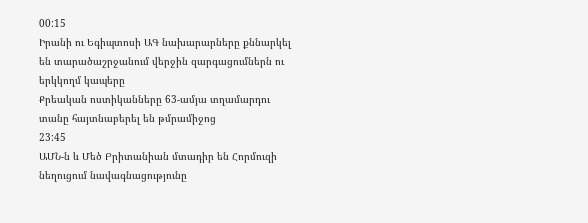00:15
Իրանի ու Եգիպտոսի ԱԳ նախարարները քննարկել են տարածաշրջանում վերջին զարգացումներն ու երկկողմ կապերը
Քրեական ոստիկանները 63-ամյա տղամարդու տանը հայտնաբերել են թմրամիջոց
23:45
ԱՄՆ-ն և Մեծ Բրիտանիան մտադիր են Հորմուզի նեղուցում նավագնացությունը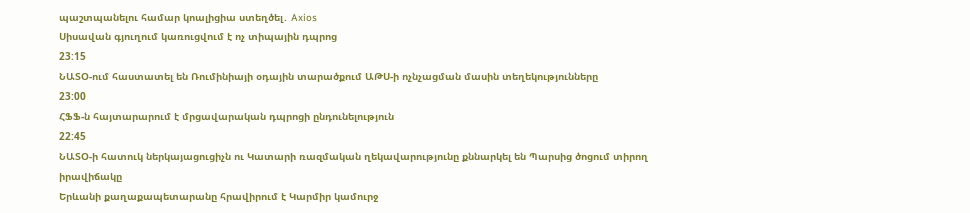պաշտպանելու համար կոալիցիա ստեղծել․ Axios
Սիսավան գյուղում կառուցվում է ոչ տիպային դպրոց
23:15
ՆԱՏՕ-ում հաստատել են Ռումինիայի օդային տարածքում ԱԹՍ-ի ոչնչացման մասին տեղեկությունները
23:00
ՀՖՖ-ն հայտարարում է մրցավարական դպրոցի ընդունելություն
22:45
ՆԱՏՕ-ի հատուկ ներկայացուցիչն ու Կատարի ռազմական ղեկավարությունը քննարկել են Պարսից ծոցում տիրող իրավիճակը
Երևանի քաղաքապետարանը հրավիրում է Կարմիր կամուրջ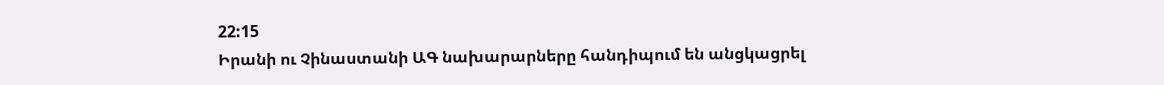22:15
Իրանի ու Չինաստանի ԱԳ նախարարները հանդիպում են անցկացրել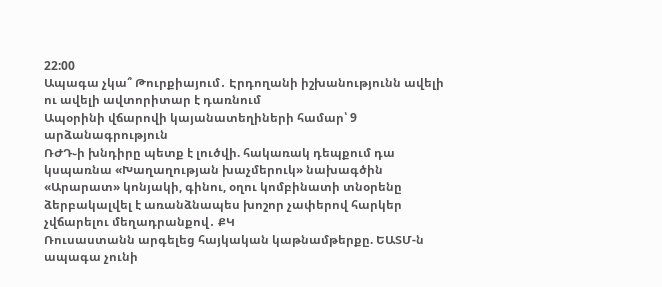22:00
Ապագա չկա՞ Թուրքիայում․ Էրդողանի իշխանությունն ավելի ու ավելի ավտորիտար է դառնում
Ապօրինի վճարովի կայանատեղիների համար՝ 9 արձանագրություն
ՌԺԴ֊ի խնդիրը պետք է լուծվի. հակառակ դեպքում դա կսպառնա «Խաղաղության խաչմերուկ» նախագծին
«Արարատ» կոնյակի, գինու, օղու կոմբինատի տնօրենը ձերբակալվել է առանձնապես խոշոր չափերով հարկեր չվճարելու մեղադրանքով․ ՔԿ
Ռուսաստանն արգելեց հայկական կաթնամթերքը. ԵԱՏՄ-ն ապագա չունի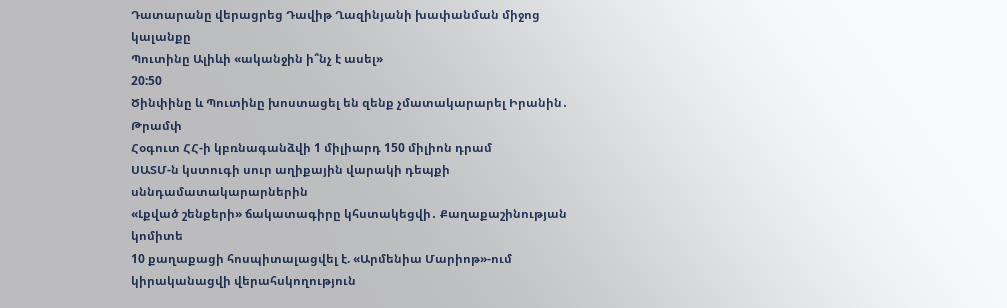Դատարանը վերացրեց Դավիթ Ղազինյանի խափանման միջոց կալանքը
Պուտինը Ալիևի «ականջին ի՞նչ է ասել»
20:50
Ծինփինը և Պուտինը խոստացել են զենք չմատակարարել Իրանին․ Թրամփ
Հօգուտ ՀՀ-ի կբռնագանձվի 1 միլիարդ 150 միլիոն դրամ
ՍԱՏՄ-ն կստուգի սուր աղիքային վարակի դեպքի սննդամատակարարներին
«Լքված շենքերի» ճակատագիրը կհստակեցվի․ Քաղաքաշինության կոմիտե
10 քաղաքացի հոսպիտալացվել է. «Արմենիա Մարիոթ»-ում կիրականացվի վերահսկողություն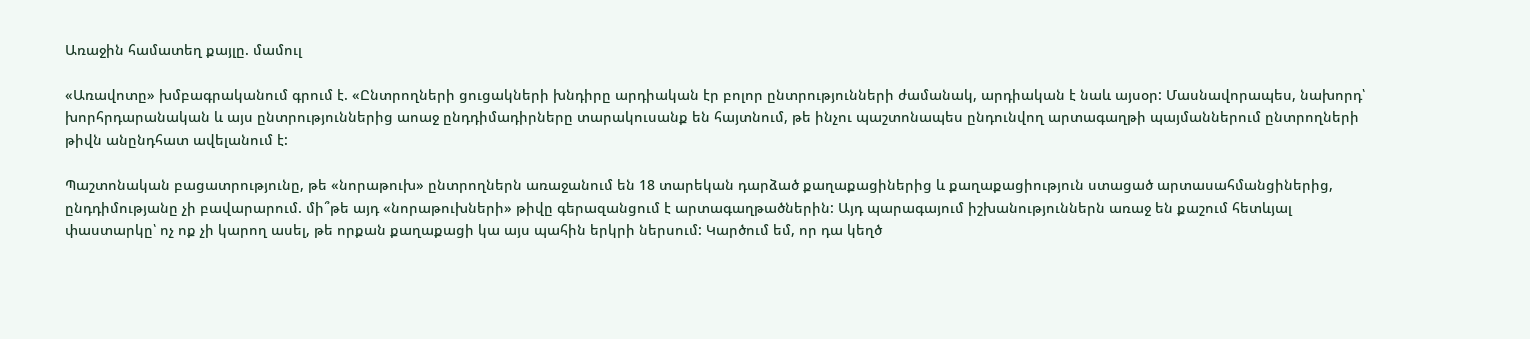Առաջին համատեղ քայլը. մամուլ

«Առավոտը» խմբագրականում գրում է. «Ընտրողների ցուցակների խնդիրը արդիական էր բոլոր ընտրությունների ժամանակ, արդիական է նաև այսօր: Մասնավորապես, նախորդ՝ խորհրդարանական և այս ընտրություններից աոաջ ընդդիմադիրները տարակուսանք են հայտնում, թե ինչու պաշտոնապես ընդունվող արտագաղթի պայմաններում ընտրողների թիվն անընդհատ ավելանում է:

Պաշտոնական բացատրությունը, թե «նորաթուխ» ընտրողներն առաջանում են 18 տարեկան դարձած քաղաքացիներից և քաղաքացիություն ստացած արտասահմանցիներից, ընդդիմությանը չի բավարարում. մի՞թե այդ «նորաթուխների» թիվը գերազանցում է արտագաղթածներին: Այդ պարագայում իշխանություններն առաջ են քաշում հետևյալ փաստարկը՝ ոչ ոք չի կարող ասել, թե որքան քաղաքացի կա այս պահին երկրի ներսում: Կարծում եմ, որ դա կեղծ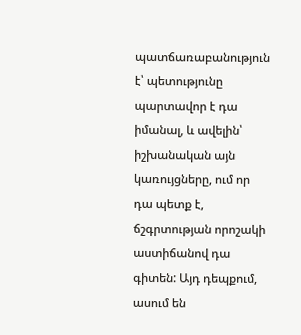պատճառաբանություն է՝ պետությունը պարտավոր է դա իմանալ, և ավելին՝ իշխանական այն կառույցները, ում որ դա պետք է, ճշգրտության որոշակի աստիճանով դա գիտեն: Այդ դեպքում, ասում են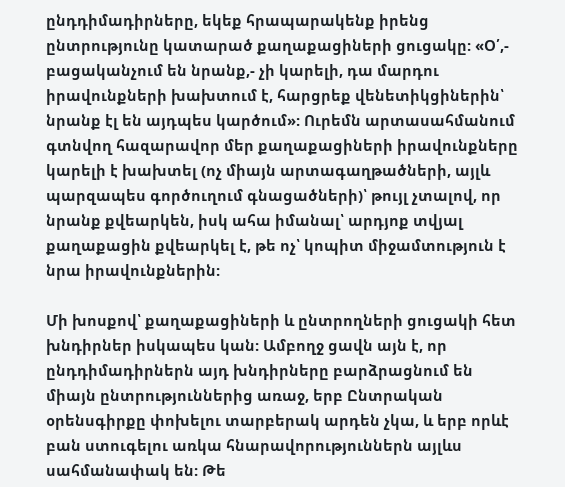ընդդիմադիրները, եկեք հրապարակենք իրենց ընտրությունը կատարած քաղաքացիների ցուցակը: «Օ՛,- բացականչում են նրանք,- չի կարելի, դա մարդու իրավունքների խախտում է, հարցրեք վենետիկցիներին՝ նրանք էլ են այդպես կարծում»: Ուրեմն արտասահմանում գտնվող հազարավոր մեր քաղաքացիների իրավունքները կարելի է խախտել (ոչ միայն արտագաղթածների, այլև պարզապես գործուղում գնացածների)՝ թույլ չտալով, որ նրանք քվեարկեն, իսկ ահա իմանալ՝ արդյոք տվյալ քաղաքացին քվեարկել է, թե ոչ՝ կոպիտ միջամտություն է նրա իրավունքներին:

Մի խոսքով՝ քաղաքացիների և ընտրողների ցուցակի հետ խնդիրներ իսկապես կան: Ամբողջ ցավն այն է, որ ընդդիմադիրներն այդ խնդիրները բարձրացնում են միայն ընտրություններից առաջ, երբ Ընտրական օրենսգիրքը փոխելու տարբերակ արդեն չկա, և երբ որևէ բան ստուգելու առկա հնարավորություններն այլևս սահմանափակ են: Թե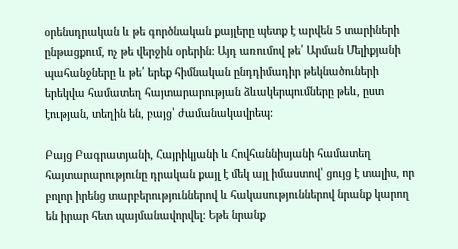օրենսդրական և թե գործնական քայլերը պետք է արվեն 5 տարիների ընթացքում, ոչ թե վերջին օրերին: Այդ առումով թե՛ Արման Մելիքյանի պահանջները և թե՛ երեք հիմնական ընդդիմադիր թեկնածուների երեկվա համատեղ հայտարարության ձևակերպումները թեև, ըստ էության, տեղին են, բայց՝ ժամանակավրեպ:

Բայց Բագրատյանի, Հայրիկյանի և Հովհաննիսյանի համատեղ հայտարարությունը դրական քայլ է մեկ այլ իմաստով՝ ցույց է տալիս, որ բոլոր իրենց տարբերություններով և հակասություններով նրանք կարող են իրար հետ պայմանավորվել: Եթե նրանք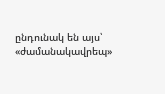ընդունակ են այս՝ «ժամանակավրեպ»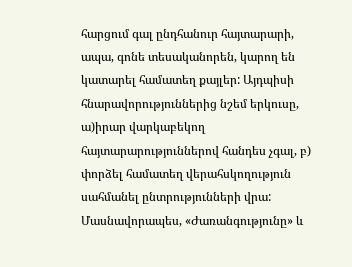հարցում գալ ընդհանուր հայտարարի, ապա, գոնե տեսականորեն, կարող են կատարել համատեղ քայլեր: Այդպիսի հնարավորություններից նշեմ երկուսը, ա)իրար վարկաբեկող հայտարարություններով հանդես չգալ, բ) փորձել համատեղ վերահսկողություն սահմանել ընտրությունների վրա: Մասնավորապես, «Ժառանգությունը» և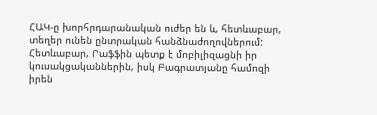ՀԱԿ-ը խորհրդարանական ուժեր են և, հետևաբար, տեղեր ունեն ընտրական հանձնաժողովներում: Հետևաբար, Րաֆֆին պետք է մոբիլիզացնի իր կուսակցականներին, իսկ Բագրատյանը համոզի իրեն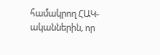համակրող ՀԱԿ-ականներին, որ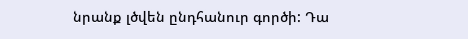նրանք լծվեն ընդհանուր գործի: Դա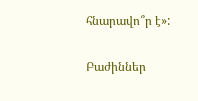հնարավո՞ր է»:

Բաժիններ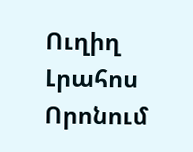Ուղիղ
Լրահոս
Որոնում